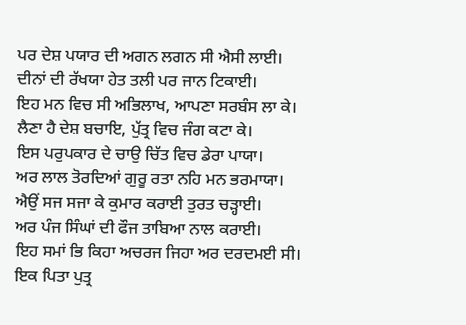ਪਰ ਦੇਸ਼ ਪਯਾਰ ਦੀ ਅਗਨ ਲਗਨ ਸੀ ਐਸੀ ਲਾਈ।
ਦੀਨਾਂ ਦੀ ਰੱਖਯਾ ਹੇਤ ਤਲੀ ਪਰ ਜਾਨ ਟਿਕਾਈ।
ਇਹ ਮਨ ਵਿਚ ਸੀ ਅਭਿਲਾਖ, ਆਪਣਾ ਸਰਬੰਸ ਲਾ ਕੇ।
ਲੈਣਾ ਹੈ ਦੇਸ਼ ਬਚਾਇ, ਪੁੱਤ੍ਰ ਵਿਚ ਜੰਗ ਕਟਾ ਕੇ।
ਇਸ ਪਰੁਪਕਾਰ ਦੇ ਚਾਉ ਚਿੱਤ ਵਿਚ ਡੇਰਾ ਪਾਯਾ।
ਅਰ ਲਾਲ ਤੋਰਦਿਆਂ ਗੁਰੂ ਰਤਾ ਨਹਿ ਮਨ ਭਰਮਾਯਾ।
ਐਉਂ ਸਜ ਸਜਾ ਕੇ ਕੁਮਾਰ ਕਰਾਈ ਤੁਰਤ ਚੜ੍ਹਾਈ।
ਅਰ ਪੰਜ ਸਿੰਘਾਂ ਦੀ ਫੌਜ ਤਾਬਿਆ ਨਾਲ ਕਰਾਈ।
ਇਹ ਸਮਾਂ ਭਿ ਕਿਹਾ ਅਚਰਜ ਜਿਹਾ ਅਰ ਦਰਦਮਈ ਸੀ।
ਇਕ ਪਿਤਾ ਪੁਤ੍ਰ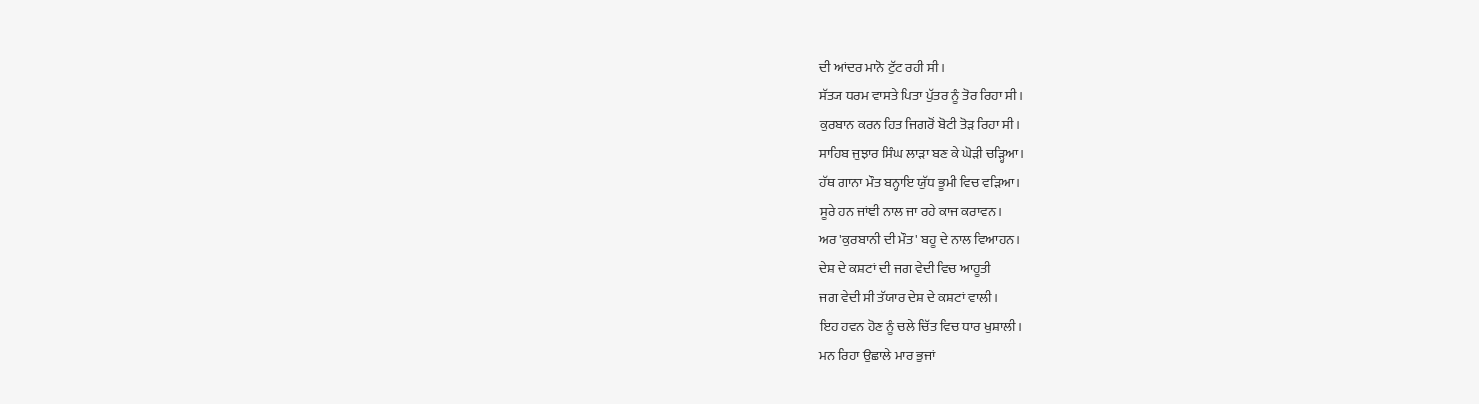ਦੀ ਆਂਦਰ ਮਾਨੋ ਟੁੱਟ ਰਹੀ ਸੀ।
ਸੱਤ੍ਯ ਧਰਮ ਵਾਸਤੇ ਪਿਤਾ ਪੁੱਤਰ ਨੂੰ ਤੋਰ ਰਿਹਾ ਸੀ।
ਕੁਰਬਾਨ ਕਰਨ ਹਿਤ ਜਿਗਰੋਂ ਬੋਟੀ ਤੋੜ ਰਿਹਾ ਸੀ।
ਸਾਹਿਬ ਜੁਝਾਰ ਸਿੰਘ ਲਾੜਾ ਬਣ ਕੇ ਘੋੜੀ ਚੜ੍ਹਿਆ।
ਹੱਥ ਗਾਨਾ ਮੌਤ ਬਨ੍ਹਾਇ ਯੁੱਧ ਭੂਮੀ ਵਿਚ ਵੜਿਆ।
ਸੂਰੇ ਹਨ ਜਾਂਞੀ ਨਾਲ ਜਾ ਰਹੇ ਕਾਜ ਕਰਾਵਨ।
ਅਰ 'ਕੁਰਬਾਨੀ ਦੀ ਮੌਤ' ਬਹੂ ਦੇ ਨਾਲ ਵਿਆਹਨ।
ਦੇਸ਼ ਦੇ ਕਸ਼ਟਾਂ ਦੀ ਜਗ ਵੇਦੀ ਵਿਚ ਆਹੂਤੀ
ਜਗ ਵੇਦੀ ਸੀ ਤੱਯਾਰ ਦੇਸ਼ ਦੇ ਕਸ਼ਟਾਂ ਵਾਲੀ।
ਇਹ ਹਵਨ ਹੋਣ ਨੂੰ ਚਲੇ ਚਿੱਤ ਵਿਚ ਧਾਰ ਖੁਸ਼ਾਲੀ।
ਮਨ ਰਿਹਾ ਉਛਾਲੇ ਮਾਰ ਭੁਜਾਂ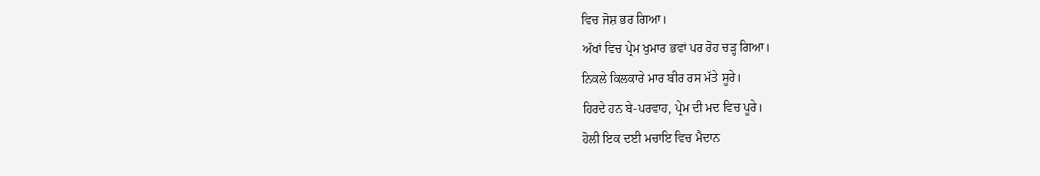ਵਿਚ ਜੋਸ਼ ਭਰ ਗਿਆ।
ਅੱਖਾਂ ਵਿਚ ਪ੍ਰੇਮ ਖੁਮਾਰ ਭਵਾਂ ਪਰ ਰੋਹ ਚੜ੍ਹ ਗਿਆ।
ਨਿਕਲੇ ਕਿਲਕਾਰੇ ਮਾਰ ਬੀਰ ਰਸ ਮੱਤੇ ਸੂਰੇ।
ਹਿਰਦੇ ਹਨ ਬੇ-ਪਰਵਾਹ, ਪ੍ਰੇਮ ਦੀ ਮਦ ਵਿਚ ਪੂਰੇ।
ਹੋਲੀ ਇਕ ਦਈ ਮਚਾਇ ਵਿਚ ਮੈਦਾਨ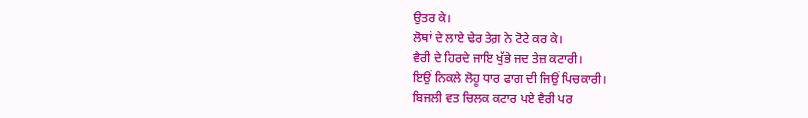ਉਤਰ ਕੇ।
ਲੋਥਾਂ ਦੇ ਲਾਏ ਢੇਰ ਤੇਗ਼ ਨੇ ਟੋਟੇ ਕਰ ਕੇ।
ਵੈਰੀ ਦੇ ਹਿਰਦੇ ਜਾਇ ਖੁੱਭੇ ਜਦ ਤੇਜ਼ ਕਟਾਰੀ।
ਇਉਂ ਨਿਕਲੇ ਲੋਹੂ ਧਾਰ ਫਾਗ ਦੀ ਜਿਉਂ ਪਿਚਕਾਰੀ।
ਬਿਜਲੀ ਵਤ ਚਿਲਕ ਕਟਾਰ ਪਏ ਵੈਰੀ ਪਰ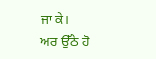ਜਾ ਕੇ।
ਅਰ ਉੱਠੇ ਹੋ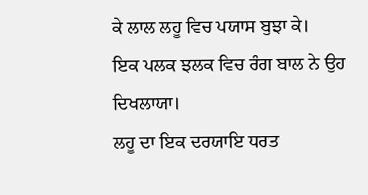ਕੇ ਲਾਲ ਲਹੂ ਵਿਚ ਪਯਾਸ ਬੁਝਾ ਕੇ।
ਇਕ ਪਲਕ ਝਲਕ ਵਿਚ ਰੰਗ ਬਾਲ ਨੇ ਉਹ ਦਿਖਲਾਯਾ।
ਲਹੂ ਦਾ ਇਕ ਦਰਯਾਇ ਧਰਤ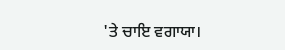'ਤੇ ਚਾਇ ਵਗਾਯਾ।